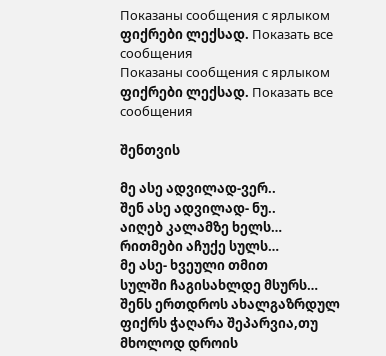Показаны сообщения с ярлыком ფიქრები ლექსად. Показать все сообщения
Показаны сообщения с ярлыком ფიქრები ლექსად. Показать все сообщения

შენთვის

მე ასე ადვილად-ვერ..
შენ ასე ადვილად- ნუ..
აიღებ კალამზე ხელს…
რითმები აჩუქე სულს…
მე ასე- ხვეული თმით
სულში ჩაგისახლდე მსურს…
შენს ერთდროს ახალგაზრდულ ფიქრს ჭაღარა შეპარვია,თუ
მხოლოდ დროის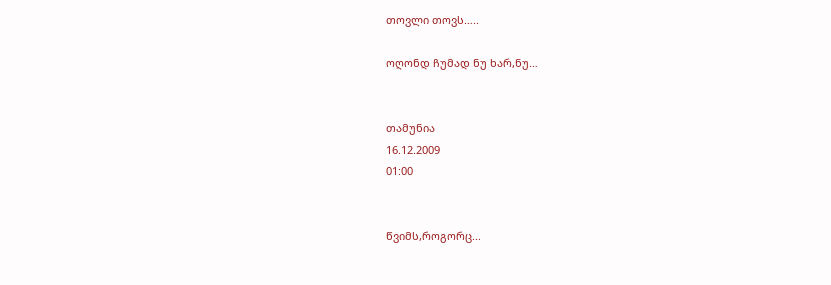თოვლი თოვს…..

ოღონდ ჩუმად ნუ ხარ,ნუ…


თამუნია
16.12.2009
01:00


წვიმს,როგორც...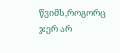წვიმს,როგორც ჯერ არ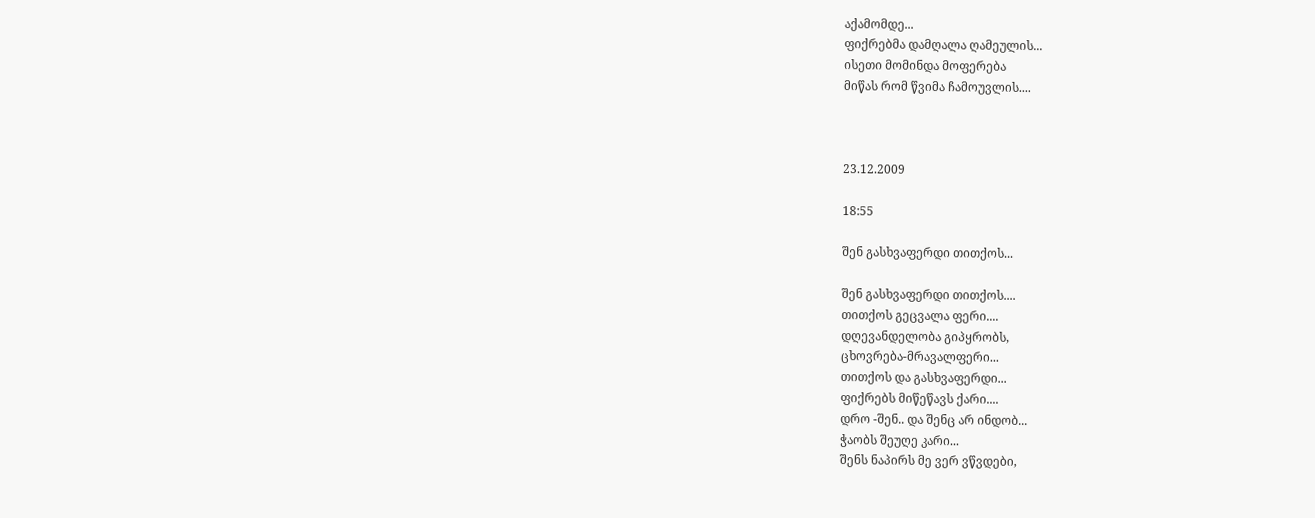აქამომდე...
ფიქრებმა დამღალა ღამეულის...
ისეთი მომინდა მოფერება
მიწას რომ წვიმა ჩამოუვლის....



23.12.2009

18:55

შენ გასხვაფერდი თითქოს...

შენ გასხვაფერდი თითქოს....
თითქოს გეცვალა ფერი....
დღევანდელობა გიპყრობს,
ცხოვრება-მრავალფერი...
თითქოს და გასხვაფერდი...
ფიქრებს მიწეწავს ქარი....
დრო -შენ.. და შენც არ ინდობ...
ჭაობს შეუღე კარი...
შენს ნაპირს მე ვერ ვწვდები,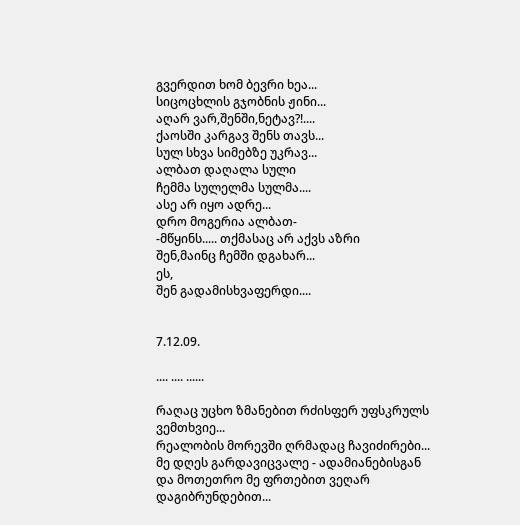გვერდით ხომ ბევრი ხეა...
სიცოცხლის გჯობნის ჟინი...
აღარ ვარ,შენში,ნეტავ?!....
ქაოსში კარგავ შენს თავს...
სულ სხვა სიმებზე უკრავ...
ალბათ დაღალა სული
ჩემმა სულელმა სულმა....
ასე არ იყო ადრე...
დრო მოგერია ალბათ-
-მწყინს..... თქმასაც არ აქვს აზრი
შენ,მაინც ჩემში დგახარ...
ეს,
შენ გადამისხვაფერდი....


7.12.09.

.... .... ......

რაღაც უცხო ზმანებით რძისფერ უფსკრულს ვემთხვიე...
რეალობის მორევში ღრმადაც ჩავიძირები...
მე დღეს გარდავიცვალე - ადამიანებისგან
და მოთეთრო მე ფრთებით ვეღარ დაგიბრუნდებით...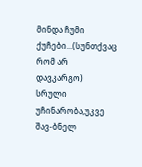მინდა ჩუმი ქუჩები...(სუნთქვაც რომ არ დავკარგო)
სრული უჩინარობა,უკვე შავ-ბნელ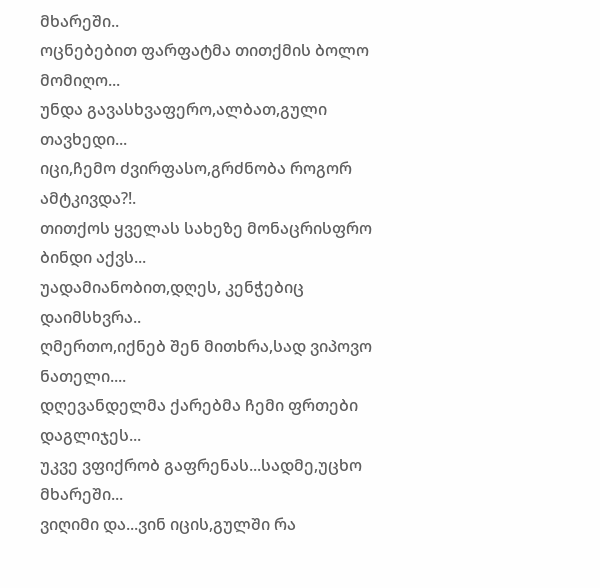მხარეში..
ოცნებებით ფარფატმა თითქმის ბოლო მომიღო...
უნდა გავასხვაფერო,ალბათ,გული თავხედი...
იცი,ჩემო ძვირფასო,გრძნობა როგორ ამტკივდა?!.
თითქოს ყველას სახეზე მონაცრისფრო ბინდი აქვს...
უადამიანობით,დღეს, კენჭებიც დაიმსხვრა..
ღმერთო,იქნებ შენ მითხრა,სად ვიპოვო ნათელი....
დღევანდელმა ქარებმა ჩემი ფრთები დაგლიჯეს...
უკვე ვფიქრობ გაფრენას...სადმე,უცხო მხარეში...
ვიღიმი და...ვინ იცის,გულში რა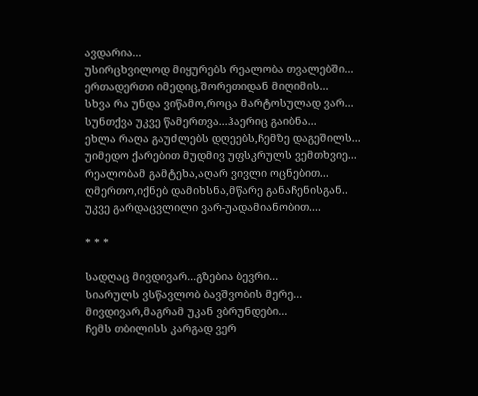ავდარია...
უსირცხვილოდ მიყურებს რეალობა თვალებში...
ერთადერთი იმედიც,შორეთიდან მიღიმის...
სხვა რა უნდა ვიწამო,როცა მარტოსულად ვარ...
სუნთქვა უკვე წამერთვა...ჰაერიც გაიბნა...
ეხლა რაღა გაუძლებს დღეებს,ჩემზე დაგეშილს...
უიმედო ქარებით მუდმივ უფსკრულს ვემთხვიე...
რეალობამ გამტეხა,აღარ ვივლი ოცნებით...
ღმერთო,იქნებ დამიხსნა,მწარე განაჩენისგან..
უკვე გარდაცვლილი ვარ-უადამიანობით....

* * *

სადღაც მივდივარ...გზებია ბევრი...
სიარულს ვსწავლობ ბავშვობის მერე...
მივდივარ,მაგრამ უკან ვბრუნდები...
ჩემს თბილისს კარგად ვერ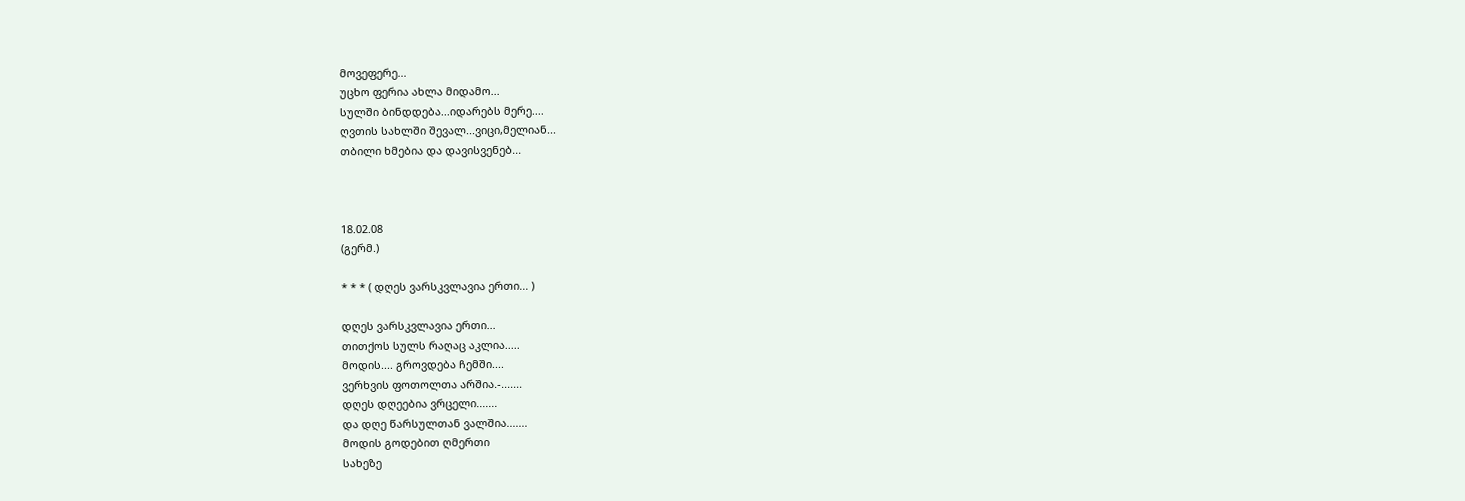მოვეფერე...
უცხო ფერია ახლა მიდამო...
სულში ბინდდება...იდარებს მერე....
ღვთის სახლში შევალ...ვიცი,მელიან...
თბილი ხმებია და დავისვენებ...



18.02.08
(გერმ.)

* * * ( დღეს ვარსკვლავია ერთი... )

დღეს ვარსკვლავია ერთი...
თითქოს სულს რაღაც აკლია.....
მოდის.... გროვდება ჩემში....
ვერხვის ფოთოლთა არშია.-.......
დღეს დღეებია ვრცელი.......
და დღე წარსულთან ვალშია.......
მოდის გოდებით ღმერთი
სახეზე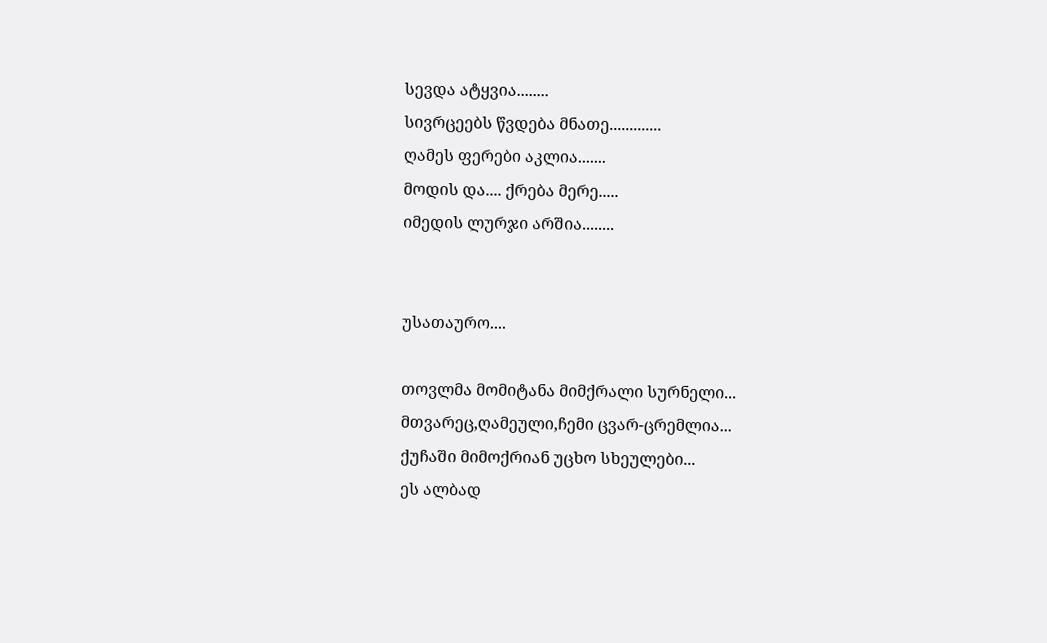სევდა ატყვია........
სივრცეებს წვდება მნათე.............
ღამეს ფერები აკლია.......
მოდის და.... ქრება მერე.....
იმედის ლურჯი არშია........


უსათაურო....

თოვლმა მომიტანა მიმქრალი სურნელი...
მთვარეც,ღამეული,ჩემი ცვარ-ცრემლია...
ქუჩაში მიმოქრიან უცხო სხეულები...
ეს ალბად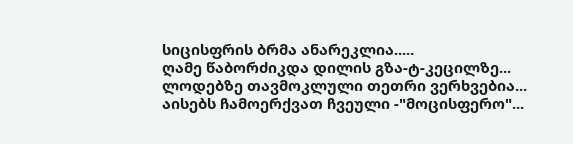სიცისფრის ბრმა ანარეკლია.....
ღამე წაბორძიკდა დილის გზა-ტ-კეცილზე...
ლოდებზე თავმოკლული თეთრი ვერხვებია...
აისებს ჩამოერქვათ ჩვეული -"მოცისფერო"...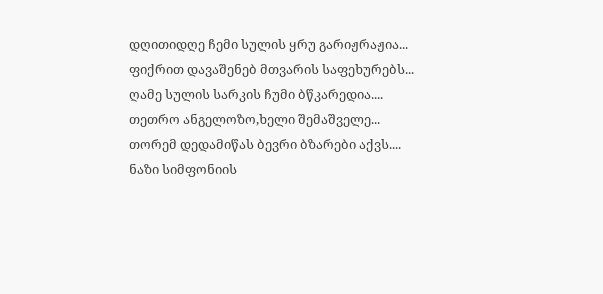დღითიდღე ჩემი სულის ყრუ გარიჟრაჟია...
ფიქრით დავაშენებ მთვარის საფეხურებს...
ღამე სულის სარკის ჩუმი ბწკარედია....
თეთრო ანგელოზო,ხელი შემაშველე...
თორემ დედამიწას ბევრი ბზარები აქვს....
ნაზი სიმფონიის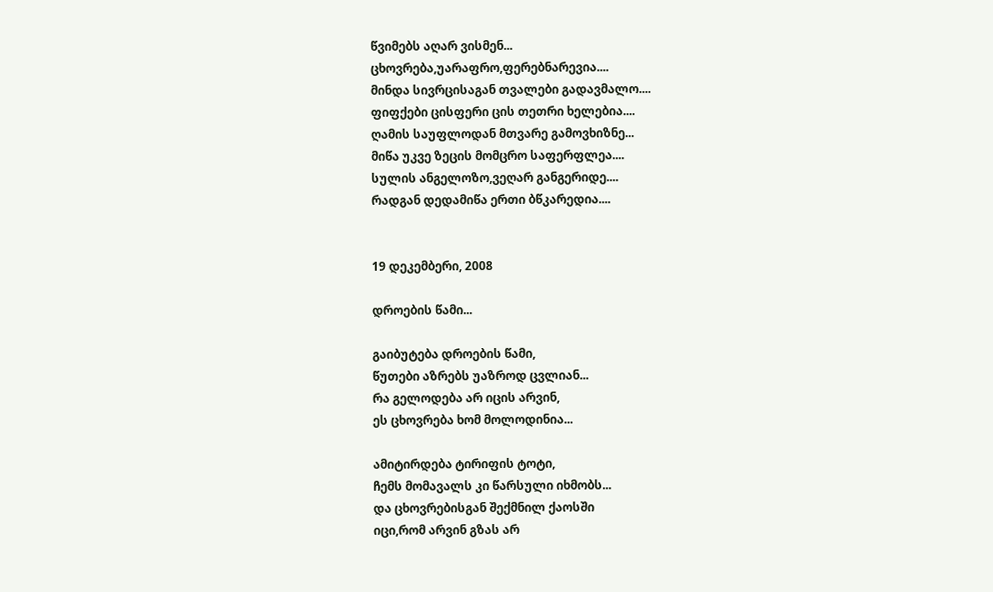წვიმებს აღარ ვისმენ...
ცხოვრება,უარაფრო,ფერებნარევია....
მინდა სივრცისაგან თვალები გადავმალო....
ფიფქები ცისფერი ცის თეთრი ხელებია....
ღამის საუფლოდან მთვარე გამოვხიზნე...
მიწა უკვე ზეცის მომცრო საფერფლეა....
სულის ანგელოზო,ვეღარ განგერიდე....
რადგან დედამიწა ერთი ბწკარედია....


19 დეკემბერი, 2008

დროების წამი...

გაიბუტება დროების წამი,
წუთები აზრებს უაზროდ ცვლიან...
რა გელოდება არ იცის არვინ,
ეს ცხოვრება ხომ მოლოდინია...

ამიტირდება ტირიფის ტოტი,
ჩემს მომავალს კი წარსული იხმობს...
და ცხოვრებისგან შექმნილ ქაოსში
იცი,რომ არვინ გზას არ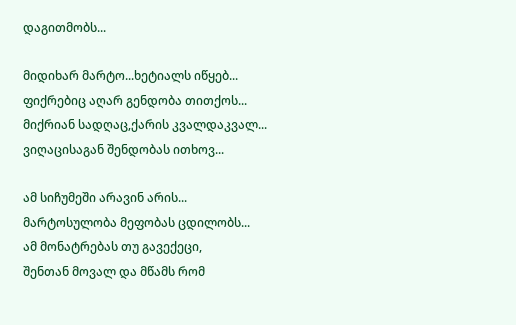დაგითმობს...

მიდიხარ მარტო...ხეტიალს იწყებ...
ფიქრებიც აღარ გენდობა თითქოს...
მიქრიან სადღაც,ქარის კვალდაკვალ...
ვიღაცისაგან შენდობას ითხოვ...

ამ სიჩუმეში არავინ არის...
მარტოსულობა მეფობას ცდილობს...
ამ მონატრებას თუ გავექეცი,
შენთან მოვალ და მწამს რომ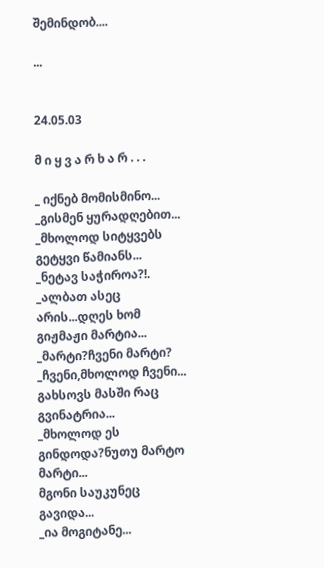შემინდობ....

...


24.05.03

მ ი ყ ვ ა რ ხ ა რ . . .

_ იქნებ მომისმინო...
_გისმენ ყურადღებით...
_მხოლოდ სიტყვებს გეტყვი წამიანს...
_ნეტავ საჭიროა?!.
_ალბათ ასეც არის...დღეს ხომ გიჟმაჟი მარტია...
_მარტი?ჩვენი მარტი?
_ჩვენი,მხოლოდ ჩვენი...
გახსოვს მასში რაც გვინატრია...
_მხოლოდ ეს გინდოდა?ნუთუ მარტო მარტი...
მგონი საუკუნეც გავიდა...
_ია მოგიტანე...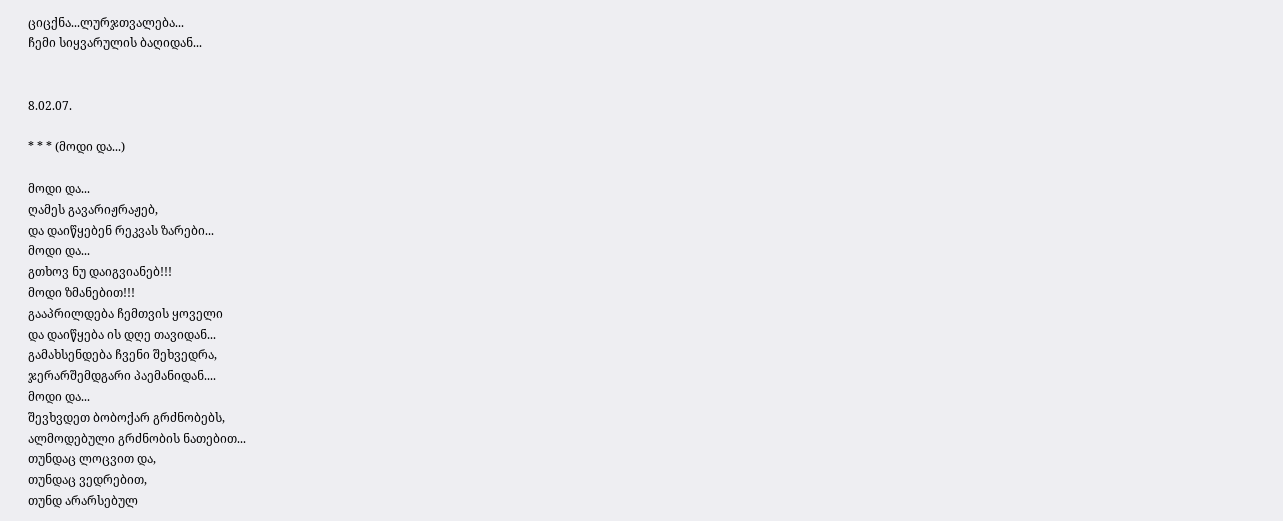ციცქნა...ლურჯთვალება...
ჩემი სიყვარულის ბაღიდან...


8.02.07.

* * * (მოდი და...)

მოდი და...
ღამეს გავარიჟრაჟებ,
და დაიწყებენ რეკვას ზარები...
მოდი და...
გთხოვ ნუ დაიგვიანებ!!!
მოდი ზმანებით!!!
გააპრილდება ჩემთვის ყოველი
და დაიწყება ის დღე თავიდან...
გამახსენდება ჩვენი შეხვედრა,
ჯერარშემდგარი პაემანიდან....
მოდი და...
შევხვდეთ ბობოქარ გრძნობებს,
ალმოდებული გრძნობის ნათებით...
თუნდაც ლოცვით და,
თუნდაც ვედრებით,
თუნდ არარსებულ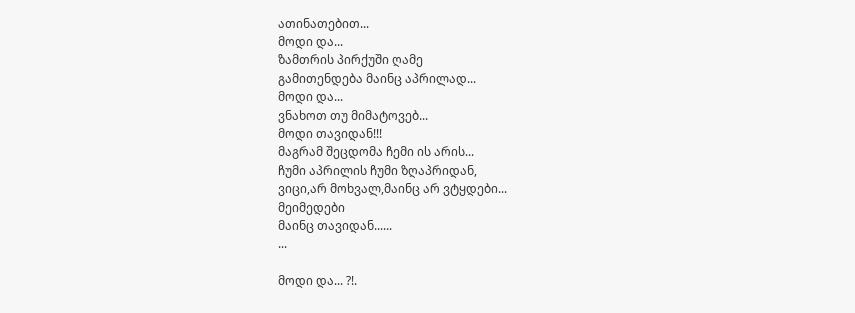ათინათებით...
მოდი და...
ზამთრის პირქუში ღამე
გამითენდება მაინც აპრილად...
მოდი და...
ვნახოთ თუ მიმატოვებ...
მოდი თავიდან!!!
მაგრამ შეცდომა ჩემი ის არის...
ჩუმი აპრილის ჩუმი ზღაპრიდან,
ვიცი,არ მოხვალ,მაინც არ ვტყდები...
მეიმედები
მაინც თავიდან......
...

მოდი და... ?!.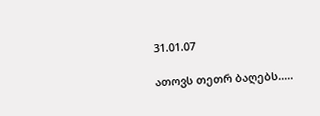31.01.07

ათოვს თეთრ ბაღებს.....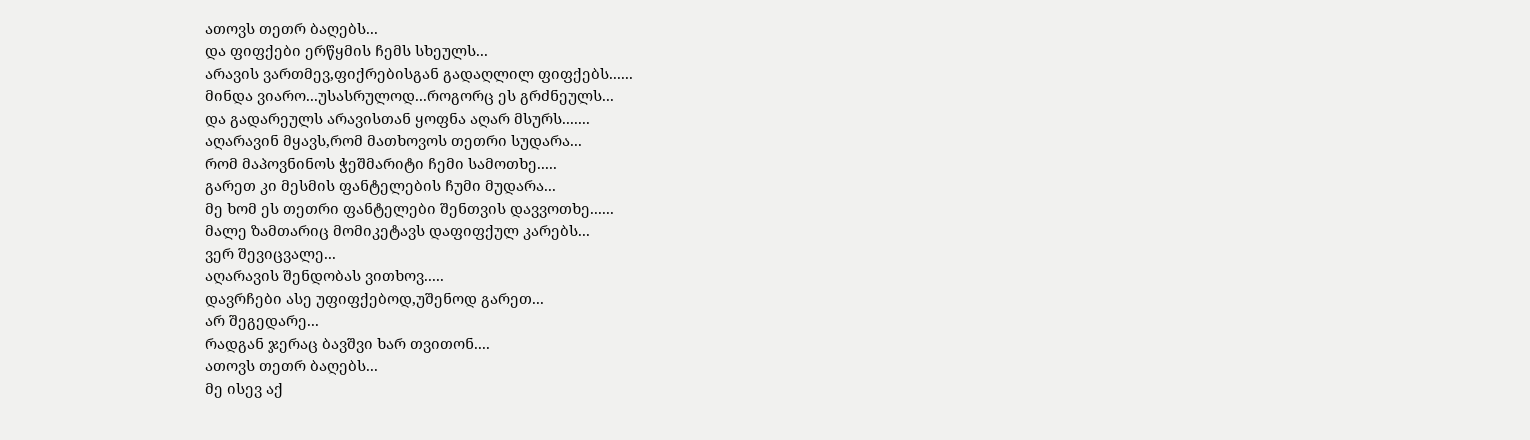ათოვს თეთრ ბაღებს...
და ფიფქები ერწყმის ჩემს სხეულს...
არავის ვართმევ,ფიქრებისგან გადაღლილ ფიფქებს......
მინდა ვიარო...უსასრულოდ...როგორც ეს გრძნეულს...
და გადარეულს არავისთან ყოფნა აღარ მსურს.......
აღარავინ მყავს,რომ მათხოვოს თეთრი სუდარა...
რომ მაპოვნინოს ჭეშმარიტი ჩემი სამოთხე.....
გარეთ კი მესმის ფანტელების ჩუმი მუდარა...
მე ხომ ეს თეთრი ფანტელები შენთვის დავვოთხე......
მალე ზამთარიც მომიკეტავს დაფიფქულ კარებს...
ვერ შევიცვალე...
აღარავის შენდობას ვითხოვ.....
დავრჩები ასე უფიფქებოდ,უშენოდ გარეთ...
არ შეგედარე...
რადგან ჯერაც ბავშვი ხარ თვითონ....
ათოვს თეთრ ბაღებს...
მე ისევ აქ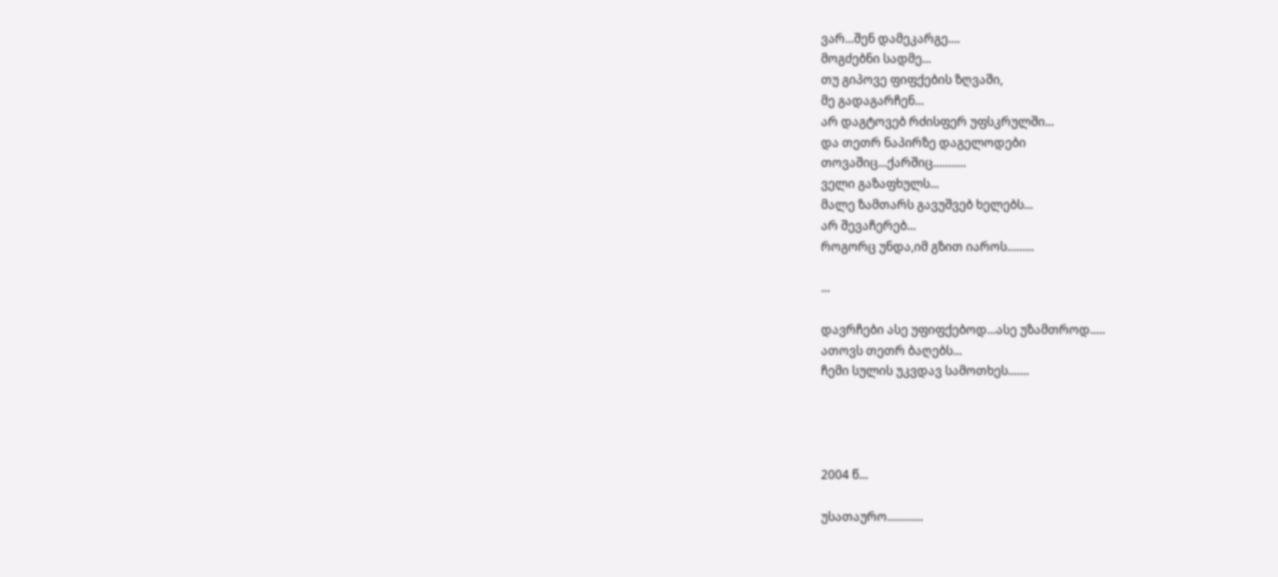ვარ...შენ დამეკარგე....
მოგძებნი სადმე...
თუ გიპოვე ფიფქების ზღვაში,
მე გადაგარჩენ...
არ დაგტოვებ რძისფერ უფსკრულში...
და თეთრ ნაპირზე დაგელოდები
თოვაშიც...ქარშიც...........
ველი გაზაფხულს...
მალე ზამთარს გავუშვებ ხელებს...
არ შევაჩერებ...
როგორც უნდა,იმ გზით იაროს.........

...

დავრჩები ასე უფიფქებოდ...ასე უზამთროდ.....
ათოვს თეთრ ბაღებს...
ჩემი სულის უკვდავ სამოთხეს.......




2004 წ...

უსათაურო............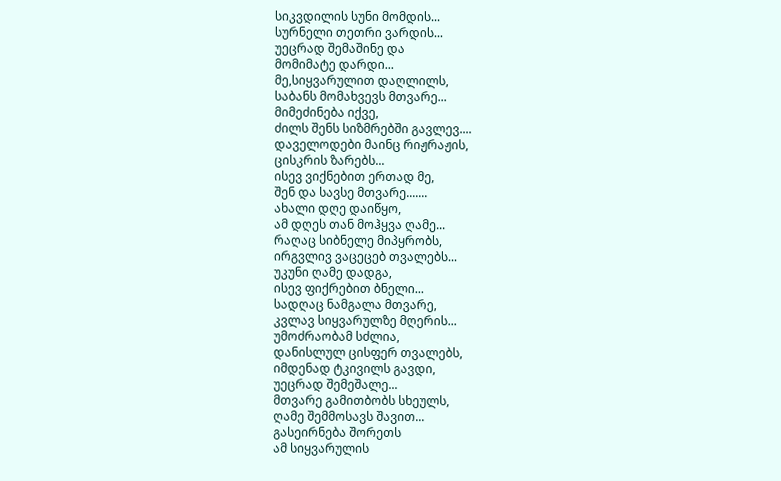სიკვდილის სუნი მომდის...
სურნელი თეთრი ვარდის...
უეცრად შემაშინე და
მომიმატე დარდი...
მე,სიყვარულით დაღლილს,
საბანს მომახვევს მთვარე...
მიმეძინება იქვე,
ძილს შენს სიზმრებში გავლევ....
დაველოდები მაინც რიჟრაჟის,
ცისკრის ზარებს...
ისევ ვიქნებით ერთად მე,
შენ და სავსე მთვარე.......
ახალი დღე დაიწყო,
ამ დღეს თან მოჰყვა ღამე...
რაღაც სიბნელე მიპყრობს,
ირგვლივ ვაცეცებ თვალებს...
უკუნი ღამე დადგა,
ისევ ფიქრებით ბნელი...
სადღაც ნამგალა მთვარე,
კვლავ სიყვარულზე მღერის...
უმოძრაობამ სძლია,
დანისლულ ცისფერ თვალებს,
იმდენად ტკივილს გავდი,
უეცრად შემეშალე...
მთვარე გამითბობს სხეულს,
ღამე შემმოსავს შავით...
გასეირნება შორეთს
ამ სიყვარულის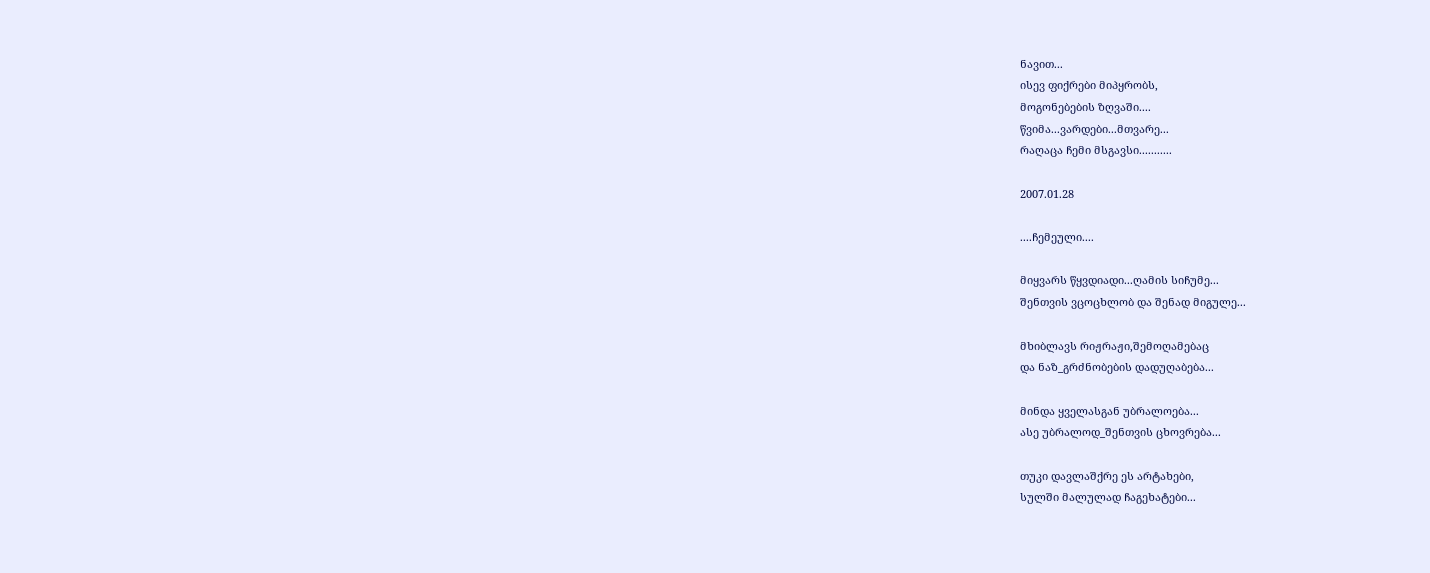ნავით...
ისევ ფიქრები მიპყრობს,
მოგონებების ზღვაში....
წვიმა...ვარდები...მთვარე...
რაღაცა ჩემი მსგავსი...........

2007.01.28

....ჩემეული....

მიყვარს წყვდიადი...ღამის სიჩუმე...
შენთვის ვცოცხლობ და შენად მიგულე...

მხიბლავს რიჟრაჟი,შემოღამებაც
და ნაზ_გრძნობების დადუღაბება...

მინდა ყველასგან უბრალოება...
ასე უბრალოდ_შენთვის ცხოვრება...

თუკი დავლაშქრე ეს არტახები,
სულში მალულად ჩაგეხატები...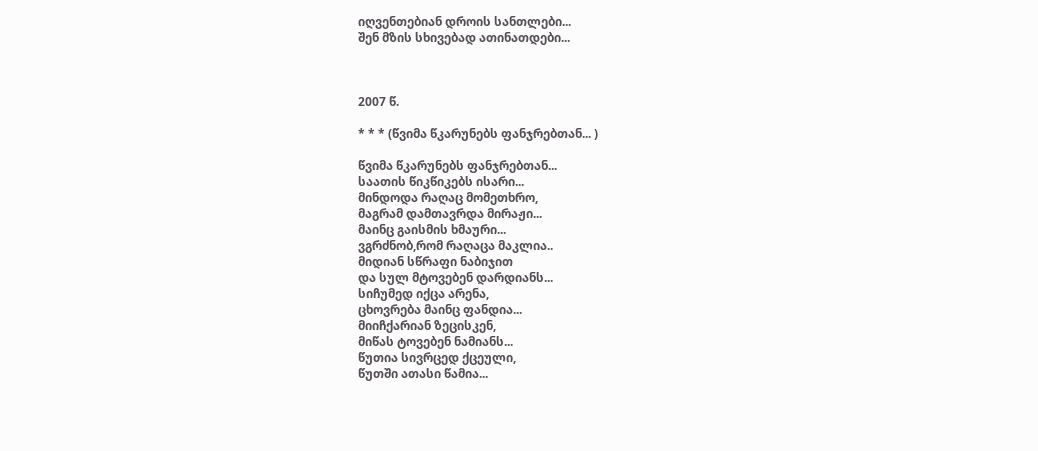იღვენთებიან დროის სანთლები...
შენ მზის სხივებად ათინათდები...



2007 წ.

* * * (წვიმა წკარუნებს ფანჯრებთან... )

წვიმა წკარუნებს ფანჯრებთან...
საათის წიკწიკებს ისარი...
მინდოდა რაღაც მომეთხრო,
მაგრამ დამთავრდა მირაჟი...
მაინც გაისმის ხმაური...
ვგრძნობ,რომ რაღაცა მაკლია..
მიდიან სწრაფი ნაბიჯით
და სულ მტოვებენ დარდიანს...
სიჩუმედ იქცა არენა,
ცხოვრება მაინც ფანდია...
მიიჩქარიან ზეცისკენ,
მიწას ტოვებენ ნამიანს...
წუთია სივრცედ ქცეული,
წუთში ათასი წამია...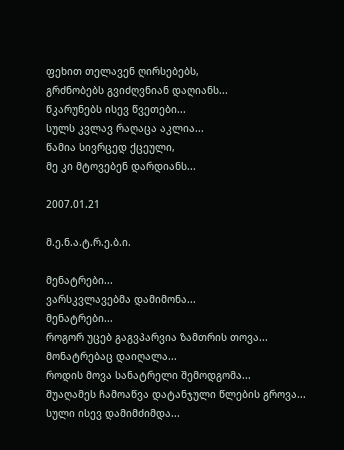ფეხით თელავენ ღირსებებს,
გრძნობებს გვიძღვნიან დაღიანს...
წკარუნებს ისევ წვეთები...
სულს კვლავ რაღაცა აკლია...
წამია სივრცედ ქცეული,
მე კი მტოვებენ დარდიანს...

2007.01.21

მ.ე.ნ.ა.ტ.რ.ე.ბ.ი.

მენატრები...
ვარსკვლავებმა დამიმონა...
მენატრები...
როგორ უცებ გაგვპარვია ზამთრის თოვა...
მონატრებაც დაიღალა...
როდის მოვა სანატრელი შემოდგომა...
შუაღამეს ჩამოაწვა დატანჯული წლების გროვა...
სული ისევ დამიმძიმდა...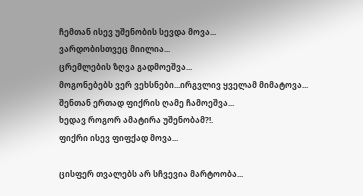ჩემთან ისევ უშენობის სევდა მოვა...
ვარდობისთვეც მიილია...
ცრემლების ზღვა გადმოეშვა...
მოგონებებს ვერ ვეხსნები...ირგვლივ ყველამ მიმატოვა...
შენთან ერთად ფიქრის ღამე ჩამოეშვა...
ხედავ როგორ ამატირა უშენობამ?!.
ფიქრი ისევ ფიფქად მოვა...

ცისფერ თვალებს არ სჩვევია მარტოობა...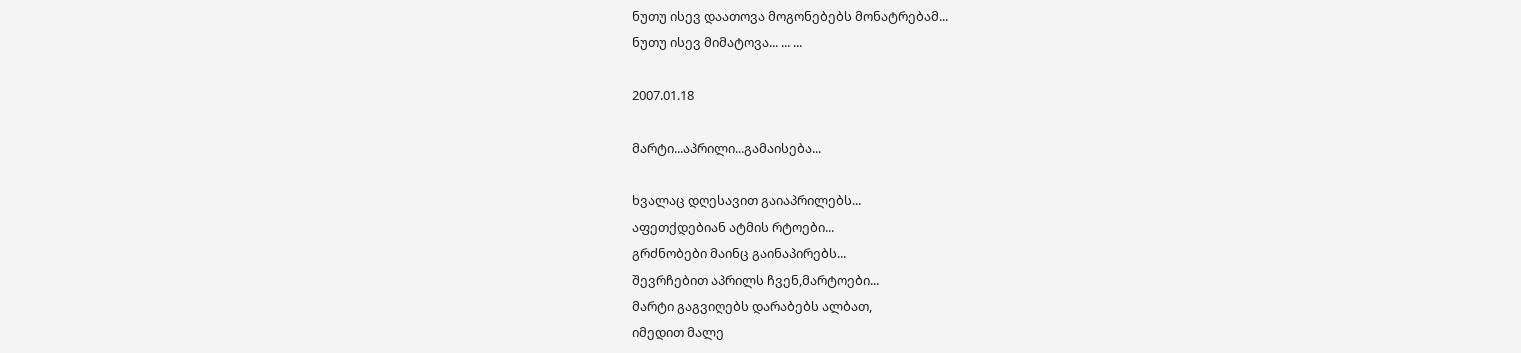ნუთუ ისევ დაათოვა მოგონებებს მონატრებამ...
ნუთუ ისევ მიმატოვა... ... ...

2007.01.18

მარტი...აპრილი...გამაისება...

ხვალაც დღესავით გაიაპრილებს...
აფეთქდებიან ატმის რტოები...
გრძნობები მაინც გაინაპირებს...
შევრჩებით აპრილს ჩვენ,მარტოები...
მარტი გაგვიღებს დარაბებს ალბათ,
იმედით მალე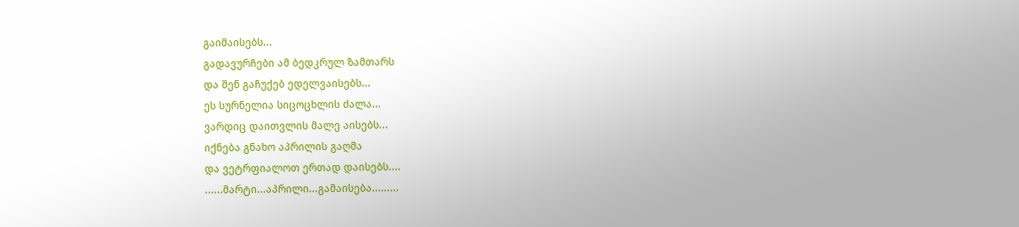გაიმაისებს...
გადავურჩები ამ ბედკრულ ზამთარს
და შენ გაჩუქებ ედელვაისებს...
ეს სურნელია სიცოცხლის ძალა...
ვარდიც დაითვლის მალე აისებს...
იქნება გნახო აპრილის გაღმა
და ვეტრფიალოთ ერთად დაისებს....
......მარტი...აპრილი...გამაისება.........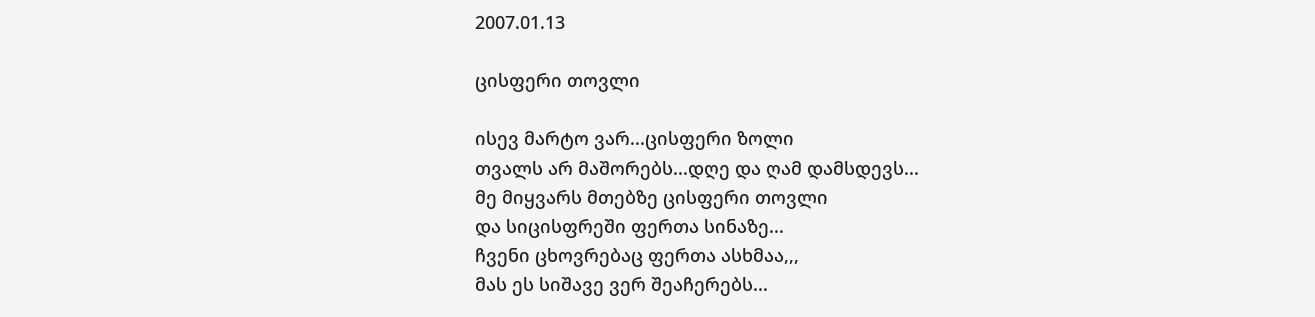2007.01.13

ცისფერი თოვლი

ისევ მარტო ვარ...ცისფერი ზოლი
თვალს არ მაშორებს...დღე და ღამ დამსდევს...
მე მიყვარს მთებზე ცისფერი თოვლი
და სიცისფრეში ფერთა სინაზე...
ჩვენი ცხოვრებაც ფერთა ასხმაა,,,
მას ეს სიშავე ვერ შეაჩერებს...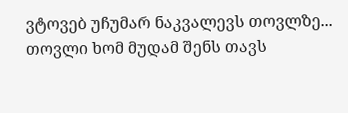ვტოვებ უჩუმარ ნაკვალევს თოვლზე...
თოვლი ხომ მუდამ შენს თავს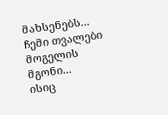მახსენებს...
ჩემი თვალები მოგელის მგონი...
ისიც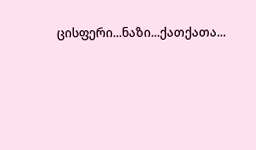ცისფერი...ნაზი...ქათქათა...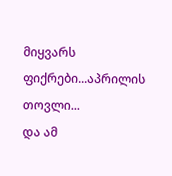მიყვარს ფიქრები...აპრილის თოვლი...
და ამ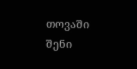თოვაში შენი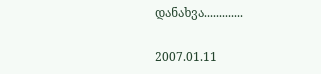დანახვა.............

2007.01.11